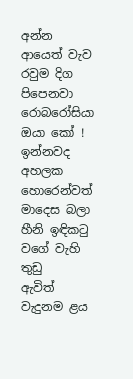අන්න ආයෙත් වැව රවුම දිග
පිපෙනවා රොබරෝසියා
ඔයා කෝ ! ඉන්නවද අහලක
හොරෙන්වත් මාදෙස බලා
හීනි ඉඳිකටු වගේ වැහි තුඩු
ඇවිත් වැදුනම ළය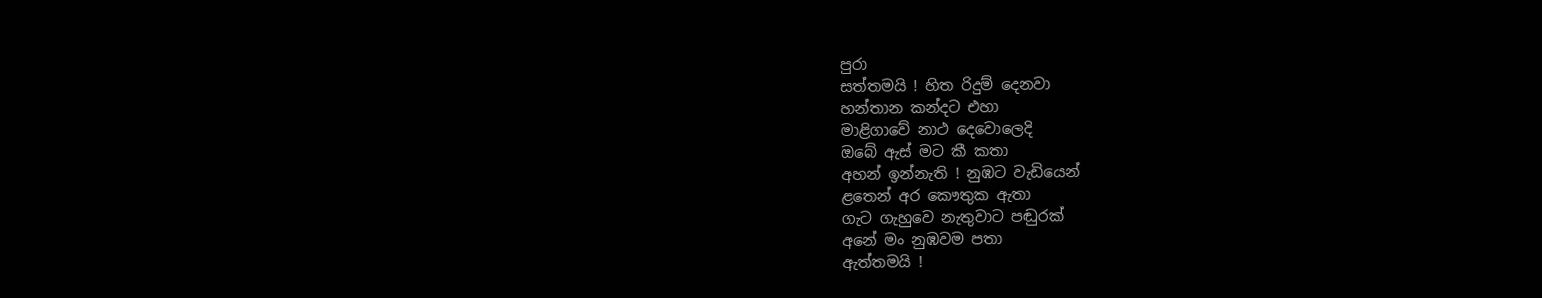පුරා
සත්තමයි ! හිත රිදුම් දෙනවා
හන්තාන කන්දට එහා
මාළිගාවේ නාථ දෙවොලෙදි
ඔබේ ඇස් මට කී කතා
අහන් ඉන්නැති ! නුඹට වැඩියෙන්
ළතෙන් අර කෞතුක ඇතා
ගැට ගැහුවෙ නැතුවාට පඬුරක්
අනේ මං නුඹවම පතා
ඇත්තමයි !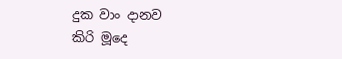දුක වාං දානව
කිරි මූදෙ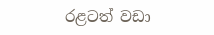රළටත් වඩා